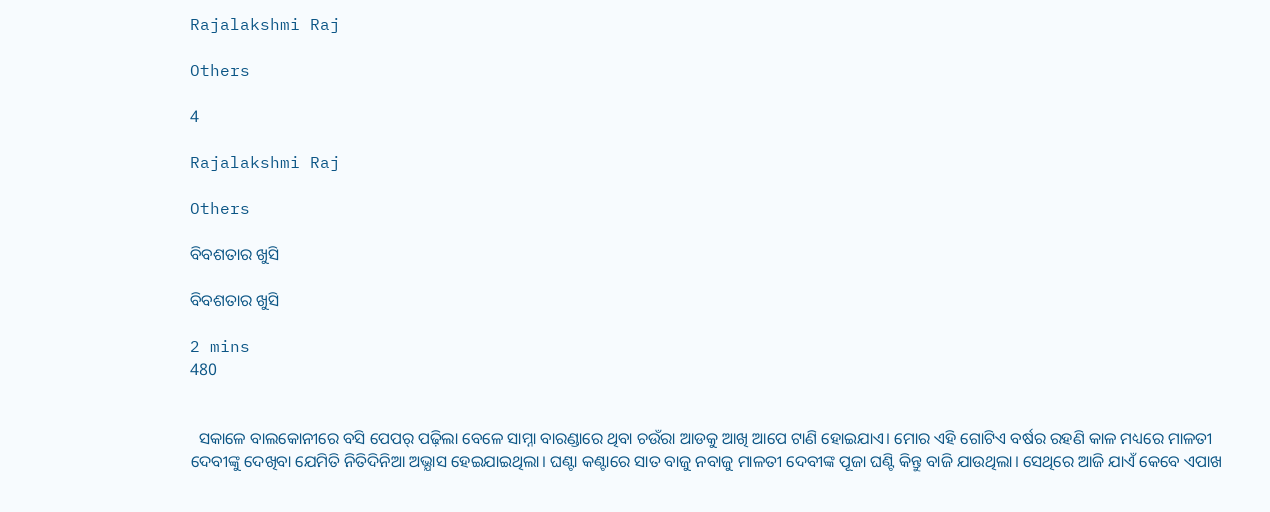Rajalakshmi Raj

Others

4

Rajalakshmi Raj

Others

ବିବଶତାର ଖୁସି

ବିବଶତାର ଖୁସି

2 mins
480


  ସକାଳେ ବାଲକୋନୀରେ ବସି ପେପର୍ ପଢ଼ିଲା ବେଳେ ସାମ୍ନା ବାରଣ୍ଡାରେ ଥିବା ଚଉଁରା ଆଡକୁ ଆଖି ଆପେ ଟାଣି ହୋଇଯାଏ। ମୋର ଏହି ଗୋଟିଏ ବର୍ଷର ରହଣି କାଳ ମଧ୍ୟରେ ମାଳତୀ ଦେବୀଙ୍କୁ ଦେଖିବା ଯେମିତି ନିତିଦିନିଆ ଅଭ୍ଯାସ ହେଇଯାଇଥିଲା। ଘଣ୍ଟା କଣ୍ଟାରେ ସାତ ବାଜୁ ନବାଜୁ ମାଳତୀ ଦେବୀଙ୍କ ପୂଜା ଘଣ୍ଟି କିନ୍ତୁ ବାଜି ଯାଉଥିଲା। ସେଥିରେ ଆଜି ଯାଏଁ କେବେ ଏପାଖ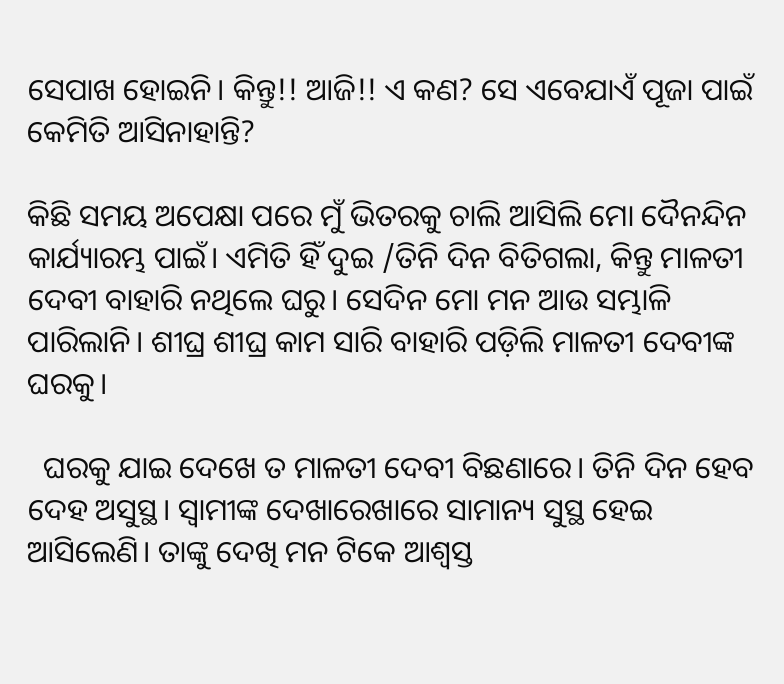ସେପାଖ ହୋଇନି। କିନ୍ତୁ!! ଆଜି!! ଏ କଣ? ସେ ଏବେଯାଏଁ ପୂଜା ପାଇଁ କେମିତି ଆସିନାହାନ୍ତି?

କିଛି ସମୟ ଅପେକ୍ଷା ପରେ ମୁଁ ଭିତରକୁ ଚାଲି ଆସିଲି ମୋ ଦୈନନ୍ଦିନ କାର୍ଯ୍ୟାରମ୍ଭ ପାଇଁ। ଏମିତି ହିଁ ଦୁଇ /ତିନି ଦିନ ବିତିଗଲା, କିନ୍ତୁ ମାଳତୀ ଦେବୀ ବାହାରି ନଥିଲେ ଘରୁ। ସେଦିନ ମୋ ମନ ଆଉ ସମ୍ଭାଳି ପାରିଲାନି। ଶୀଘ୍ର ଶୀଘ୍ର କାମ ସାରି ବାହାରି ପଡ଼ିଲି ମାଳତୀ ଦେବୀଙ୍କ ଘରକୁ।

  ଘରକୁ ଯାଇ ଦେଖେ ତ ମାଳତୀ ଦେବୀ ବିଛଣାରେ। ତିନି ଦିନ ହେବ ଦେହ ଅସୁସ୍ଥ। ସ୍ୱାମୀଙ୍କ ଦେଖାରେଖାରେ ସାମାନ୍ୟ ସୁସ୍ଥ ହେଇ ଆସିଲେଣି। ତାଙ୍କୁ ଦେଖି ମନ ଟିକେ ଆଶ୍ୱସ୍ତ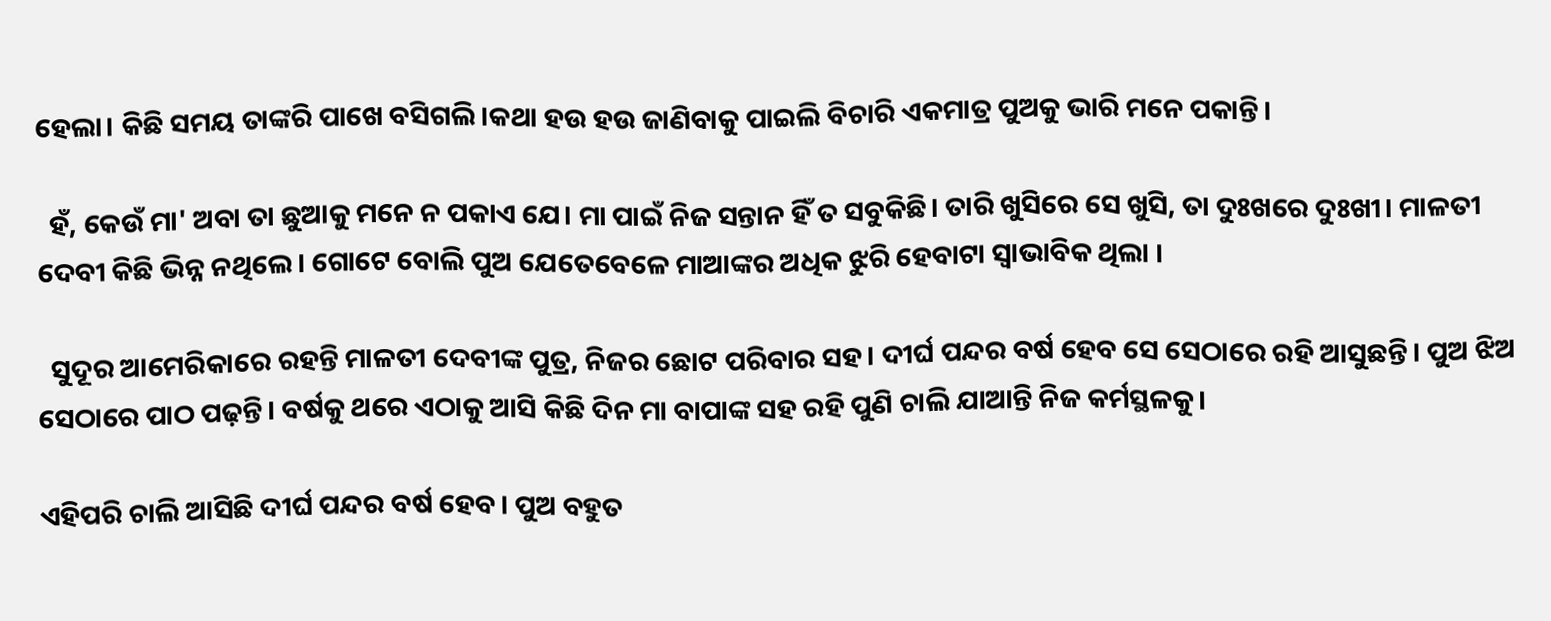ହେଲା। କିଛି ସମୟ ତାଙ୍କରି ପାଖେ ବସିଗଲି।କଥା ହଉ ହଉ ଜାଣିବାକୁ ପାଇଲି ବିଚାରି ଏକମାତ୍ର ପୁଅକୁ ଭାରି ମନେ ପକାନ୍ତି।

  ହଁ, କେଉଁ ମା' ଅବା ତା ଛୁଆକୁ ମନେ ନ ପକାଏ ଯେ। ମା ପାଇଁ ନିଜ ସନ୍ତାନ ହିଁ ତ ସବୁକିଛି। ତାରି ଖୁସିରେ ସେ ଖୁସି, ତା ଦୁଃଖରେ ଦୁଃଖୀ। ମାଳତୀ ଦେବୀ କିଛି ଭିନ୍ନ ନଥିଲେ। ଗୋଟେ ବୋଲି ପୁଅ ଯେତେବେଳେ ମାଆଙ୍କର ଅଧିକ ଝୁରି ହେବାଟା ସ୍ୱାଭାବିକ ଥିଲା ।

  ସୁଦୂର ଆମେରିକାରେ ରହନ୍ତି ମାଳତୀ ଦେବୀଙ୍କ ପୁତ୍ର, ନିଜର ଛୋଟ ପରିବାର ସହ। ଦୀର୍ଘ ପନ୍ଦର ବର୍ଷ ହେବ ସେ ସେଠାରେ ରହି ଆସୁଛନ୍ତି। ପୁଅ ଝିଅ ସେଠାରେ ପାଠ ପଢ଼ନ୍ତି। ବର୍ଷକୁ ଥରେ ଏଠାକୁ ଆସି କିଛି ଦିନ ମା ବାପାଙ୍କ ସହ ରହି ପୁଣି ଚାଲି ଯାଆନ୍ତି ନିଜ କର୍ମସ୍ଥଳକୁ।

ଏହିପରି ଚାଲି ଆସିଛି ଦୀର୍ଘ ପନ୍ଦର ବର୍ଷ ହେବ। ପୁଅ ବହୁତ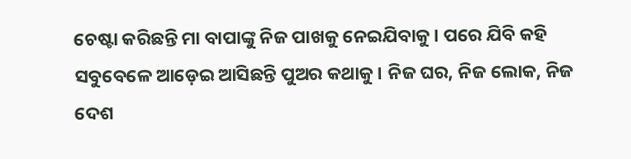ଚେଷ୍ଟା କରିଛନ୍ତି ମା ବାପାଙ୍କୁ ନିଜ ପାଖକୁ ନେଇଯିବାକୁ। ପରେ ଯିବି କହି ସବୁବେଳେ ଆଡ଼େଇ ଆସିଛନ୍ତି ପୁଅର କଥାକୁ। ନିଜ ଘର, ନିଜ ଲୋକ, ନିଜ ଦେଶ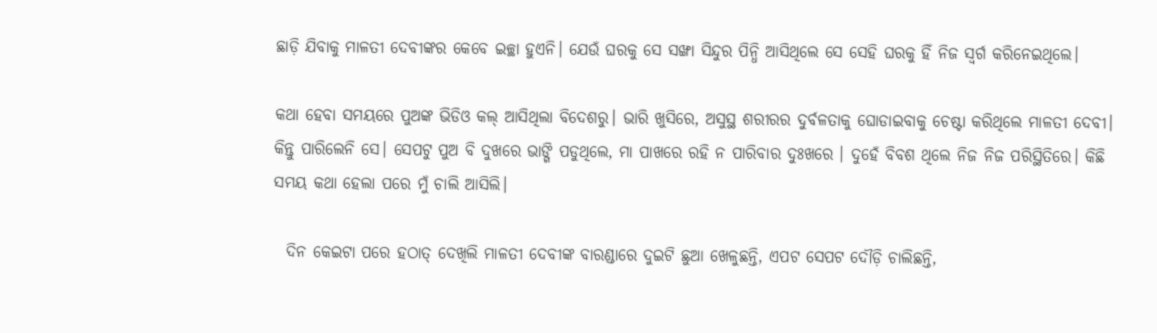ଛାଡ଼ି ଯିବାକୁ ମାଳତୀ ଦେବୀଙ୍କର କେବେ ଇଚ୍ଛା ହୁଏନି। ଯେଉଁ ଘରକୁ ସେ ସଙ୍ଖା ସିନ୍ଦୁର ପିନ୍ଧି ଆସିଥିଲେ ସେ ସେହି ଘରକୁ ହିଁ ନିଜ ସ୍ଵର୍ଗ କରିନେଇଥିଲେ।

କଥା ହେବା ସମୟରେ ପୁଅଙ୍କ ଭିଡିଓ କଲ୍ ଆସିଥିଲା ବିଦେଶରୁ। ଭାରି ଖୁସିରେ, ଅସୁସ୍ଥ ଶରୀରର ଦୁର୍ବଳତାକୁ ଘୋଡାଇବାକୁ ଚେଷ୍ଟା କରିଥିଲେ ମାଳତୀ ଦେବୀ। କିନ୍ତୁ ପାରିଲେନି ସେ। ସେପଟୁ ପୁଅ ବି ଦୁଖରେ ଭାଙ୍ଗି ପଡୁଥିଲେ, ମା ପାଖରେ ରହି ନ ପାରିବାର ଦୁଃଖରେ । ଦୁହେଁ ବିବଶ ଥିଲେ ନିଜ ନିଜ ପରିସ୍ଥିତିରେ। କିଛି ସମୟ କଥା ହେଲା ପରେ ମୁଁ ଚାଲି ଆସିଲି।

  ଦିନ କେଇଟା ପରେ ହଠାତ୍ ଦେଖିଲି ମାଳତୀ ଦେବୀଙ୍କ ବାରଣ୍ଡାରେ ଦୁଇଟି ଛୁଆ ଖେଳୁଛନ୍ତି, ଏପଟ ସେପଟ ଦୌଡ଼ି ଚାଲିଛନ୍ତି,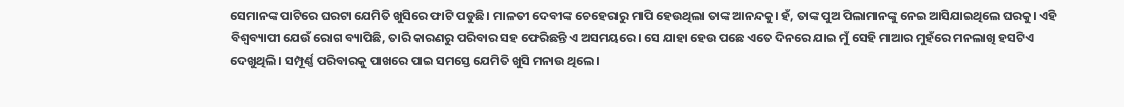ସେମାନଙ୍କ ପାଟିରେ ଘରଟା ଯେମିତି ଖୁସିରେ ଫାଟି ପଡୁଛି। ମାଳତୀ ଦେବୀଙ୍କ ଚେହେରାରୁ ମାପି ହେଉଥିଲା ତାଙ୍କ ଆନନ୍ଦକୁ। ହଁ, ତାଙ୍କ ପୁଅ ପିଲାମାନଙ୍କୁ ନେଇ ଆସିଯାଇଥିଲେ ଘରକୁ। ଏହି ବିଶ୍ଵବ୍ୟାପୀ ଯେଉଁ ରୋଗ ବ୍ୟାପିଛି, ତାରି କାରଣରୁ ପରିବାର ସହ ଫେରିଛନ୍ତି ଏ ଅସମୟରେ। ସେ ଯାହା ହେଉ ପଛେ ଏତେ ଦିନରେ ଯାଇ ମୁଁ ସେହି ମାଆର ମୁହଁରେ ମନଲାଖି ହସଟିଏ ଦେଖୁଥିଲି। ସମ୍ପୂର୍ଣ୍ଣ ପରିବାରକୁ ପାଖରେ ପାଇ ସମସ୍ତେ ଯେମିତି ଖୁସି ମନାଉ ଥିଲେ।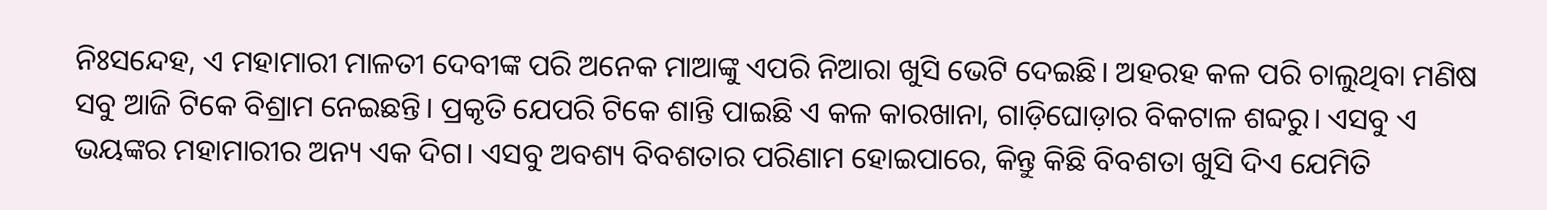ନିଃସନ୍ଦେହ, ଏ ମହାମାରୀ ମାଳତୀ ଦେବୀଙ୍କ ପରି ଅନେକ ମାଆଙ୍କୁ ଏପରି ନିଆରା ଖୁସି ଭେଟି ଦେଇଛି। ଅହରହ କଳ ପରି ଚାଲୁଥିବା ମଣିଷ ସବୁ ଆଜି ଟିକେ ବିଶ୍ରାମ ନେଇଛନ୍ତି। ପ୍ରକୃତି ଯେପରି ଟିକେ ଶାନ୍ତି ପାଇଛି ଏ କଳ କାରଖାନା, ଗାଡ଼ିଘୋଡ଼ାର ବିକଟାଳ ଶବ୍ଦରୁ। ଏସବୁ ଏ ଭୟଙ୍କର ମହାମାରୀର ଅନ୍ୟ ଏକ ଦିଗ। ଏସବୁ ଅବଶ୍ୟ ବିବଶତାର ପରିଣାମ ହୋଇପାରେ, କିନ୍ତୁ କିଛି ବିବଶତା ଖୁସି ଦିଏ ଯେମିତି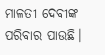ମାଳତୀ ଦେବୀଙ୍କ ପରିବାର ପାଉଛି।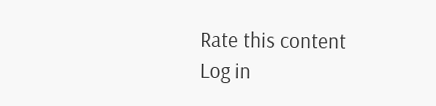Rate this content
Log in